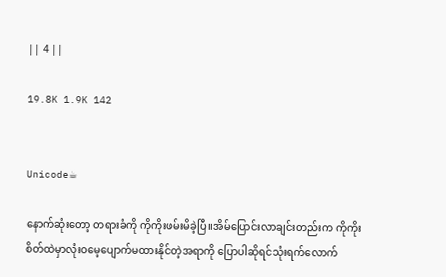|| 4 ||

19.8K 1.9K 142


Unicode☕

နောက်ဆုံးတော့ တရားခံကို ကိုကိုးဖမ်းမိခဲ့ပြီ။အိမ်ပြောင်းလာချင်းတည်းက ကိုကိုးစိတ်ထဲမှာလုံးဝမေ့ပျောက်မထားနိုင်တဲ့အရာကို ပြောပါဆိုရင်သုံးရက်လောက်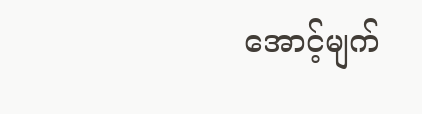အောင့်မျက်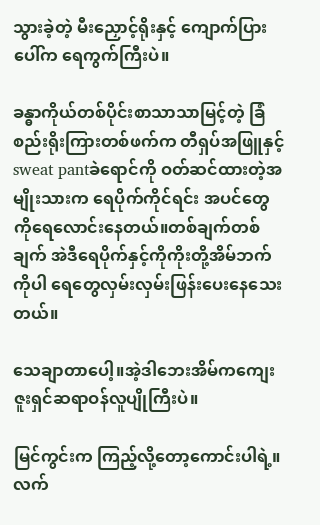သွားခဲ့တဲ့ မီးညှောင့်ရိုးနှင့် ကျောက်ပြားပေါ်က ရေကွက်ကြီးပဲ။

ခန္ဓာကိုယ်တစ်ပိုင်းစာသာသာမြင့်တဲ့ ခြံစည်းရိုးကြားတစ်ဖက်က တီရှပ်အဖြူနှင့်sweat pantခဲရောင်ကို ဝတ်ဆင်ထားတဲ့အမျိုးသားက ရေပိုက်ကိုင်ရင်း အပင်တွေကိုရေလောင်းနေတယ်။တစ်ချက်တစ်ချက် အဲဒီရေပိုက်နှင့်ကိုကိုးတို့အိမ်ဘက်ကိုပါ ရေတွေလှမ်းလှမ်းဖြန်းပေးနေသေးတယ်။

သေချာတာပေါ့။အဲ့ဒါဘေးအိမ်ကကျေးဇူးရှင်ဆရာဝန်လူပျိုကြီးပဲ။

မြင်ကွင်းက ကြည့်လို့တော့ကောင်းပါရဲ့။လက်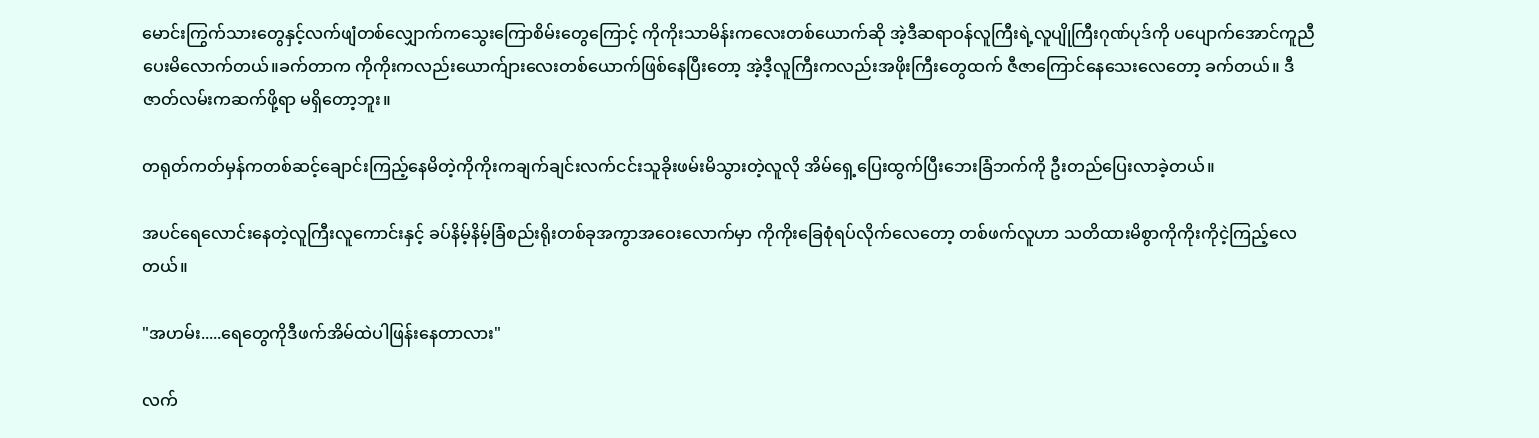မောင်းကြွက်သားတွေနှင့်လက်ဖျံတစ်လျှောက်ကသွေးကြောစိမ်းတွေကြောင့် ကိုကိုးသာမိန်းကလေးတစ်ယောက်ဆို အဲ့ဒီဆရာဝန်လူကြီးရဲ့လူပျိုကြီးဂုဏ်ပုဒ်ကို ပပျောက်အောင်ကူညီပေးမိလောက်တယ်။ခက်တာက ကိုကိုးကလည်းယောက်ျားလေးတစ်ယောက်ဖြစ်နေပြီးတော့ အဲ့ဒီ့လူကြီးကလည်းအဖိုးကြီးတွေထက် ဇီဇာကြောင်နေသေးလေတော့ ခက်တယ်။ ဒီဇာတ်လမ်းကဆက်ဖို့ရာ မရှိတော့ဘူး။

တရုတ်ကတ်မှန်ကတစ်ဆင့်ချောင်းကြည့်နေမိတဲ့ကိုကိုးကချက်ချင်းလက်ငင်းသူခိုးဖမ်းမိသွားတဲ့လူလို အိမ်ရှေ့ပြေးထွက်ပြီးဘေးခြံဘက်ကို ဦးတည်ပြေးလာခဲ့တယ်။

အပင်ရေလောင်းနေတဲ့လူကြီးလူကောင်းနှင့် ခပ်နိမ့်နိမ့်ခြံစည်းရိုးတစ်ခုအကွာအဝေးလောက်မှာ ကိုကိုးခြေစုံရပ်လိုက်လေတော့ တစ်ဖက်လူဟာ သတိထားမိစွာကိုကိုးကိုငဲ့ကြည့်လေတယ်။

"အဟမ်း.....ရေတွေကိုဒီဖက်အိမ်ထဲပါဖြန်းနေတာလား"

လက်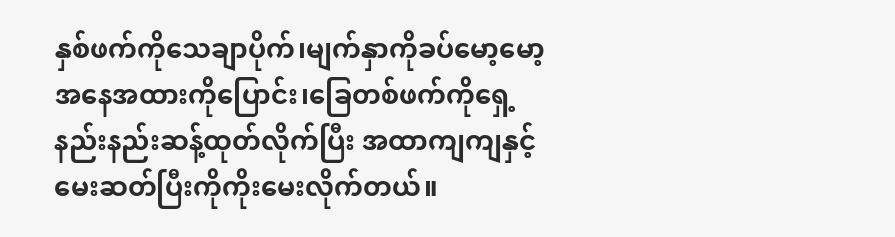နှစ်ဖက်ကိုသေချာပိုက်၊မျက်နှာကိုခပ်မော့မော့အနေအထားကိုပြောင်း၊ခြေတစ်ဖက်ကိုရှေ့နည်းနည်းဆန့်ထုတ်လိုက်ပြီး အထာကျကျနှင့် မေးဆတ်ပြီးကိုကိုးမေးလိုက်တယ်။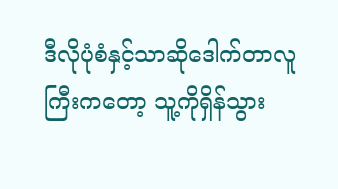ဒီလိုပုံစံနှင့်သာဆိုဒေါက်တာလူကြီးကတော့ သူ့ကိုရှိန်သွား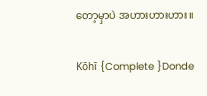တော့မှာပဲ အဟားဟားဟား။

Kōhī {Complete }Donde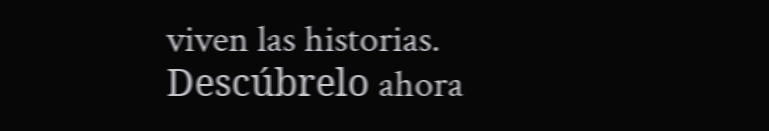viven las historias. Descúbrelo ahora